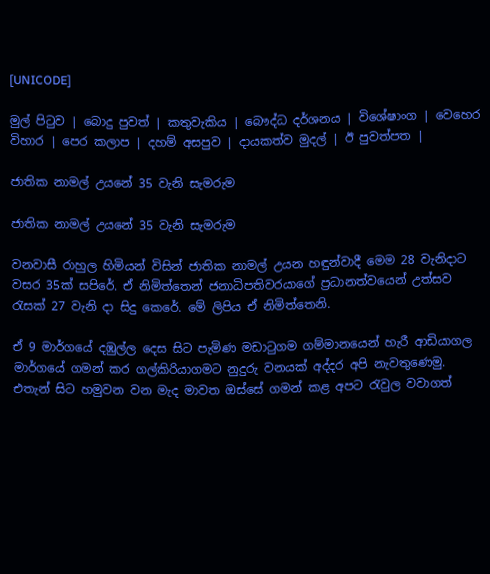[UNICODE]

මුල් පිටුව | බොදු පුවත් | කතුවැකිය | බෞද්ධ දර්ශනය | විශේෂාංග | වෙහෙර විහාර | පෙර කලාප | දහම් අසපුව | දායකත්ව මුදල් | ඊ පුවත්පත |

ජාතික නාමල් උයනේ 35 වැනි සැමරුම

ජාතික නාමල් උයනේ 35 වැනි සැමරුම

වනවාසී රාහුල හිමියන් විසින් ජාතික නාමල් උයන හඳුන්වාදී මෙම 28 වැනිදාට වසර 35ක් සපිරේ. ඒ නිමිත්තෙන් ජනාධිපතිවරයාගේ ප්‍රධානත්වයෙන් උත්සව රැසක් 27 වැනි දා සිදු කෙරේ. මේ ලිපිය ඒ නිමිත්තෙනි.

ඒ 9 මාර්ගයේ දඹුල්ල දෙස සිට පැමිණ මඩාටුගම ගම්මානයෙන් හැරී ආඩියාගල මාර්ගයේ ගමන් කර ගල්කිරියාගමට නුදුරු වනයක් අද්දර අපි නැවතුණෙමු. එතැන් සිට හමුවන වන මැද මාවත ඔස්සේ ගමන් කළ අපට රැවුල වවාගත්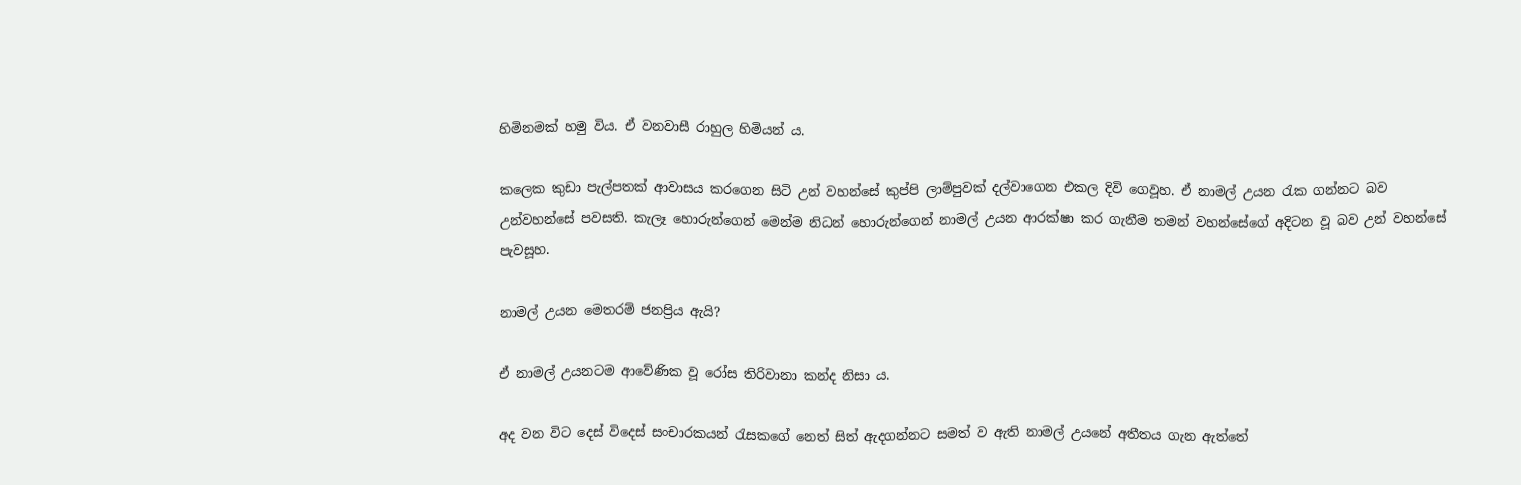හිමිනමක් හමු විය. ඒ වනවාසී රාහුල හිමියන් ය.

කලෙක කුඩා පැල්පතක් ආවාසය කරගෙන සිටි උන් වහන්සේ කුප්පි ලාම්පුවක් දල්වාගෙන එකල දිවි ගෙවූහ. ඒ නාමල් උයන රැක ගන්නට බව උන්වහන්සේ පවසති. කැලෑ හොරුන්ගෙන් මෙන්ම නිධන් හොරුන්ගෙන් නාමල් උයන ආරක්ෂා කර ගැනීම තමන් වහන්සේගේ අදිටන වූ බව උන් වහන්සේ පැවසූහ.

නාමල් උයන මෙතරම් ජනප්‍රිය ඇයි?

ඒ නාමල් උයනටම ආවේණික වූ රෝස තිරිවානා කන්ද නිසා ය.

අද වන විට දෙස් විදෙස් සංචාරකයන් රැසකගේ නෙත් සිත් ඇදගන්නට සමත් ව ඇති නාමල් උයනේ අතීතය ගැන ඇත්තේ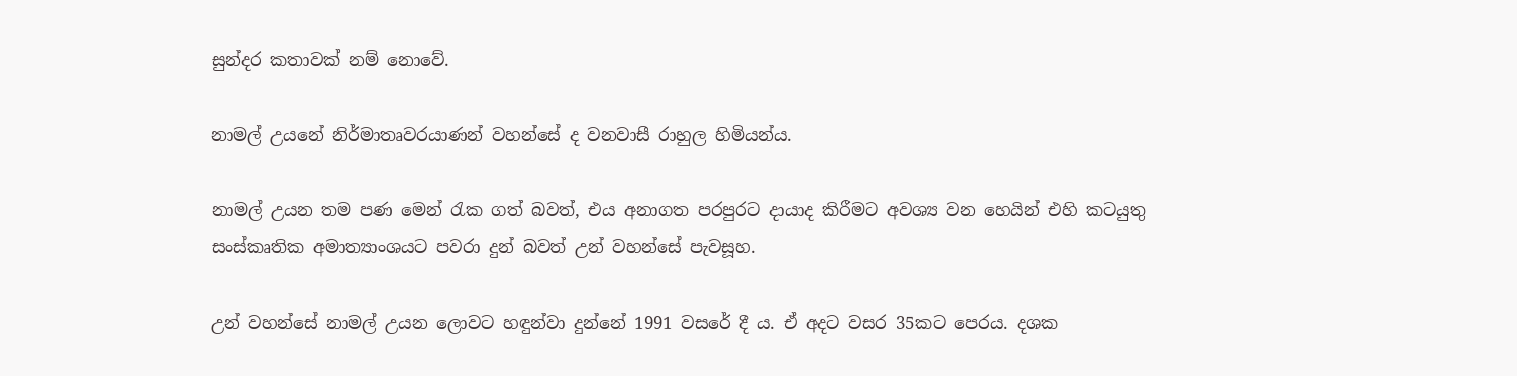සුන්දර කතාවක් නම් නොවේ.

නාමල් උයනේ නිර්මාතෘවරයාණන් වහන්සේ ද වනවාසී රාහුල හිමියන්ය.

නාමල් උයන තම පණ මෙන් රැක ගත් බවත්, එය අනාගත පරපුරට දායාද කිරීමට අවශ්‍ය වන හෙයින් එහි කටයුතු සංස්කෘතික අමාත්‍යාංශයට පවරා දුන් බවත් උන් වහන්සේ පැවසූහ.

උන් වහන්සේ නාමල් උයන ලොවට හඳුන්වා දුන්නේ 1991 වසරේ දී ය. ඒ අදට වසර 35කට පෙරය. දශක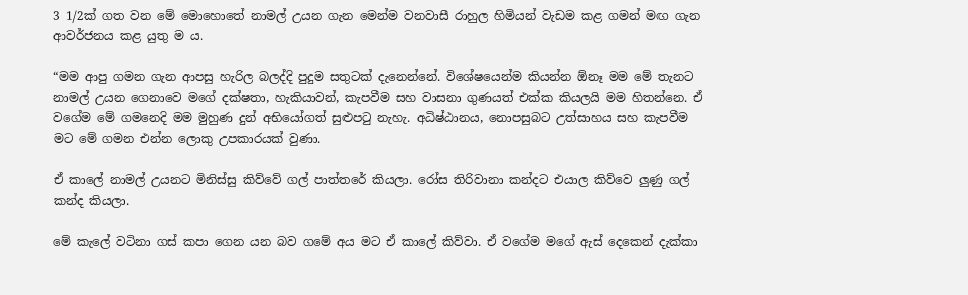3 1/2ක් ගත වන මේ මොහොතේ නාමල් උයන ගැන මෙන්ම වනවාසී රාහුල හිමියන් වැඩම කළ ගමන් මඟ ගැන ආවර්ජනය කළ යුතු ම ය.

“මම ආපු ගමන ගැන ආපසු හැරිල බලද්දි පුදුම සතුටක් දැනෙන්නේ. විශේෂයෙන්ම කියන්න ඕනෑ මම මේ තැනට නාමල් උයන ගෙනාවෙ මගේ දක්ෂතා, හැකියාවන්, කැපවීම සහ වාසනා ගුණයත් එක්ක කියලයි මම හිතන්නෙ. ඒ වගේම මේ ගමනෙදි මම මුහුණ දුන් අභියෝගත් සුළුපටු නැහැ. අධිෂ්ඨානය, නොපසුබට උත්සාහය සහ කැපවීම මට මේ ගමන එන්න ලොකු උපකාරයක් වුණා.

ඒ කාලේ නාමල් උයනට මිනිස්සු කිව්වේ ගල් පාත්තරේ කියලා. රෝස තිරිවානා කන්දට එයාල කිව්වෙ ලුණු ගල් කන්ද කියලා.

මේ කැලේ වටිනා ගස් කපා ගෙන යන බව ගමේ අය මට ඒ කාලේ කිව්වා. ඒ වගේම මගේ ඇස් දෙකෙන් දැක්කා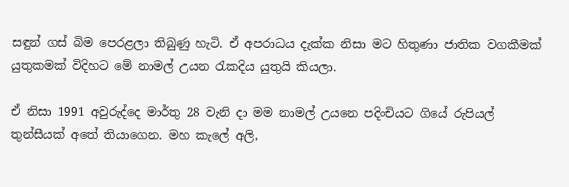සඳුන් ගස් බිම පෙරළලා තිබුණු හැටි. ඒ අපරාධය දැක්ක නිසා මට හිතුණා ජාතික වගකීමක් යුතුකමක් විදිහට මේ නාමල් උයන රැකදිය යුතුයි කියලා.

ඒ නිසා 1991 අවුරුද්දෙ මාර්තු 28 වැනි දා මම නාමල් උයනෙ පදිංචියට ගියේ රුපියල් තුන්සීයක් අතේ තියාගෙන. මහ කැලේ අලි,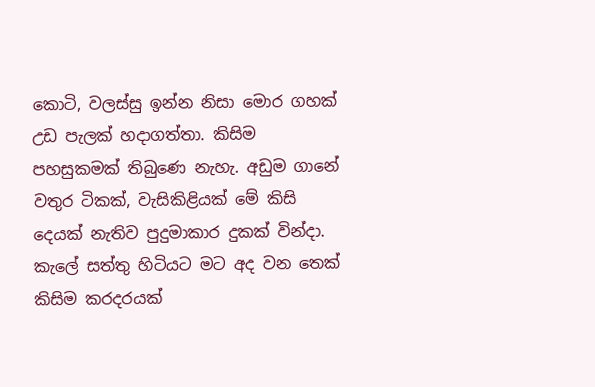කොටි, වලස්සු ඉන්න නිසා මොර ගහක් උඩ පැලක් හදාගත්තා. කිසිම පහසුකමක් තිබුණෙ නැහැ. අඩුම ගානේ වතුර ටිකක්, වැසිකිළියක් මේ කිසි දෙයක් නැතිව පුදුමාකාර දුකක් වින්දා. කැලේ සත්තු හිටියට මට අද වන තෙක් කිසිම කරදරයක්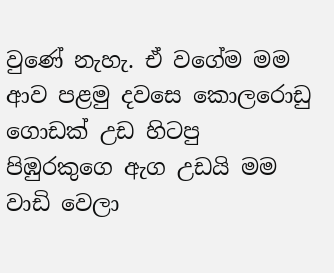වුණේ නැහැ. ඒ වගේම මම ආව පළමු දවසෙ කොලරොඩු ගොඩක් උඩ හිටපු පිඹුරකුගෙ ඇග උඩයි මම වාඩි වෙලා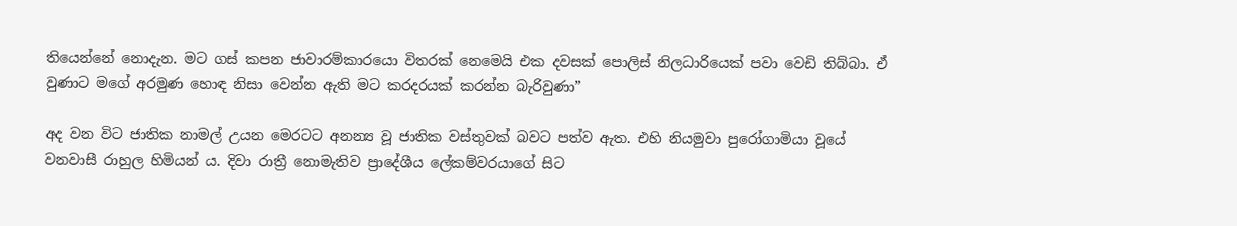තියෙන්නේ නොදැන. මට ගස් කපන ජාවාරම්කාරයො විතරක් නෙමෙයි එක දවසක් පොලිස් නිලධාරියෙක් පවා වෙඩි තිබ්බා. ඒ වුණාට මගේ අරමුණ හොඳ නිසා වෙන්න ඇති මට කරදරයක් කරන්න බැරිවුණා”

අද වන විට ජාතික නාමල් උයන මෙරටට අනන්‍ය වූ ජාතික වස්තුවක් බවට පත්ව ඇත. එහි නියමුවා පුරෝගාමියා වූයේ වනවාසී රාහුල හිමියන් ය. දිවා රාත්‍රී නොමැතිව ප්‍රාදේශීය ලේකම්වරයාගේ සිට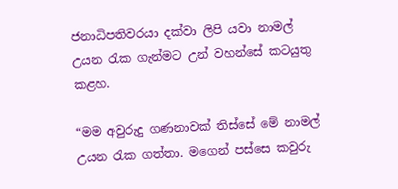ජනාධිපතිවරයා දක්වා ලිපි යවා නාමල් උයන රැක ගැන්මට උන් වහන්සේ කටයුතු කළහ.

“මම අවුරුදු ගණනාවක් තිස්සේ මේ නාමල් උයන රැක ගත්තා. මගෙන් පස්සෙ කවුරු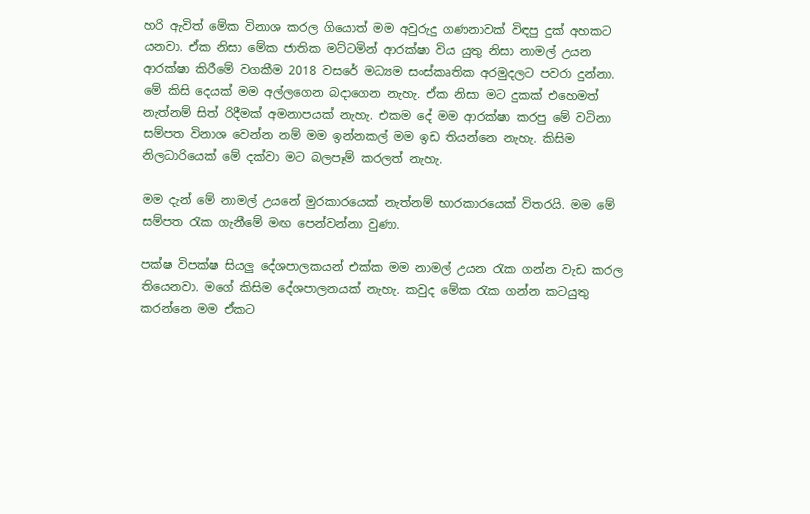හරි ඇවිත් මේක විනාශ කරල ගියොත් මම අවුරුදු ගණනාවක් විඳපු දුක් අහකට යනවා. ඒක නිසා මේක ජාතික මට්ටමින් ආරක්ෂා විය යුතු නිසා නාමල් උයන ආරක්ෂා කිරීමේ වගකීම 2018 වසරේ මධ්‍යම සංස්කෘතික අරමුදලට පවරා දුන්නා. මේ කිසි දෙයක් මම අල්ලගෙන බදාගෙන නැහැ. ඒක නිසා මට දුකක් එහෙමත් නැත්නම් සිත් රිදීමක් අමනාපයක් නැහැ. එකම දේ මම ආරක්ෂා කරපු මේ වටිනා සම්පත විනාශ වෙන්න නම් මම ඉන්නකල් මම ඉඩ තියන්නෙ නැහැ. කිසිම නිලධාරියෙක් මේ දක්වා මට බලපෑම් කරලත් නැහැ.

මම දැන් මේ නාමල් උයනේ මුරකාරයෙක් නැත්නම් භාරකාරයෙක් විතරයි. මම මේ සම්පත රැක ගැනීමේ මඟ පෙන්වන්නා වුණා.

පක්ෂ විපක්ෂ සියලු දේශපාලකයන් එක්ක මම නාමල් උයන රැක ගන්න වැඩ කරල තියෙනවා. මගේ කිසිම දේශපාලනයක් නැහැ. කවුද මේක රැක ගන්න කටයුතු කරන්නෙ මම ඒකට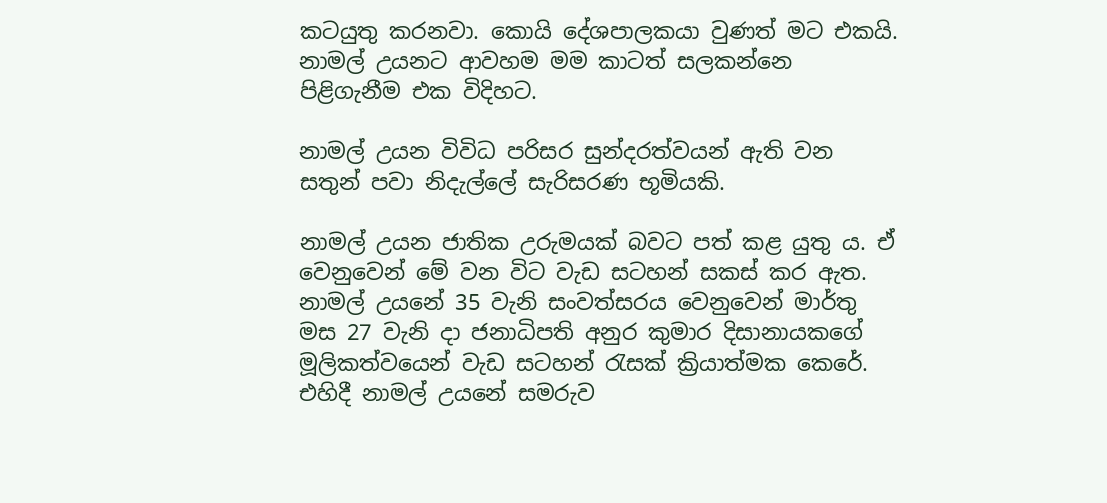කටයුතු කරනවා. කොයි දේශපාලකයා වුණත් මට එකයි. නාමල් උයනට ආවහම මම කාටත් සලකන්නෙ පිළිගැනීම එක විදිහට.

නාමල් උයන විවිධ පරිසර සුන්දරත්වයන් ඇති වන සතුන් පවා නිදැල්ලේ සැරිසරණ භූමියකි.

නාමල් උයන ජාතික උරුමයක් බවට පත් කළ යුතු ය. ඒ වෙනුවෙන් මේ වන විට වැඩ සටහන් සකස් කර ඇත. නාමල් උයනේ 35 වැනි සංවත්සරය වෙනුවෙන් මාර්තු මස 27 වැනි දා ජනාධිපති අනුර කුමාර දිසානායකගේ මූලිකත්වයෙන් වැඩ සටහන් රැසක් ක්‍රියාත්මක කෙරේ. එහිදී නාමල් උයනේ සමරුව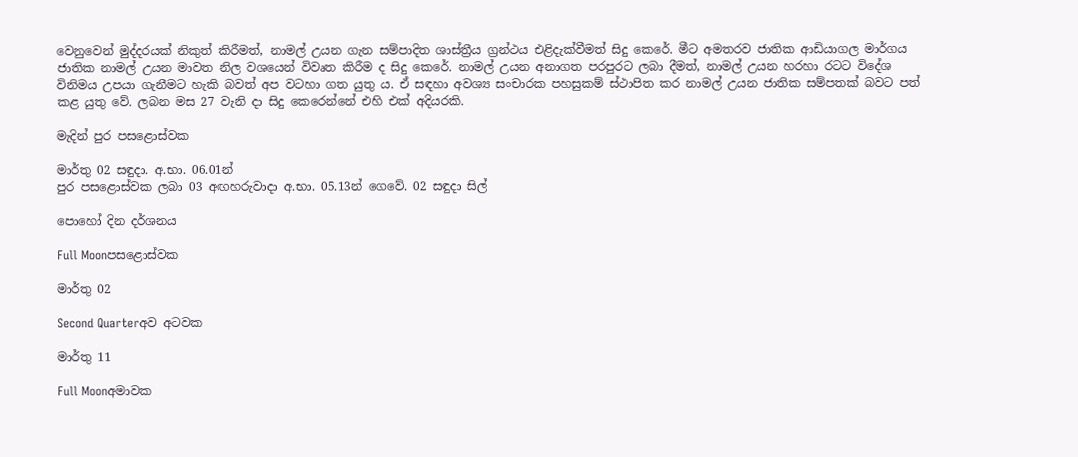වෙනුවෙන් මුද්දරයක් නිකුත් කිරීමත්, නාමල් උයන ගැන සම්පාදිත ශාස්ත්‍රීය ග්‍රන්ථය එළිදැක්වීමත් සිදු කෙරේ. මීට අමතරව ජාතික ආඩියාගල මාර්ගය ජාතික නාමල් උයන මාවත නිල වශයෙන් විවෘත කිරීම ද සිදු කෙරේ. නාමල් උයන අනාගත පරපුරට ලබා දීමත්, නාමල් උයන හරහා රටට විදේශ විනිමය උපයා ගැනීමට හැකි බවත් අප වටහා ගත යුතු ය. ඒ සඳහා අවශ්‍ය සංචාරක පහසුකම් ස්ථාපිත කර නාමල් උයන ජාතික සම්පතක් බවට පත් කළ යුතු වේ. ලබන මස 27 වැනි දා සිදු කෙරෙන්නේ එහි එක් අදියරකි.

මැදින් පුර පසළොස්වක

මාර්තු 02 සඳුදා. අ.භා. 06.01න්
පුර පසළොස්වක ලබා 03 අඟහරුවාදා අ.භා. 05.13න් ගෙවේ. 02 සඳුදා සිල්

පොහෝ දින දර්ශනය

Full Moonපසළොස්වක

මාර්තු 02

Second Quarterඅව අටවක

මාර්තු 11

Full Moonඅමාවක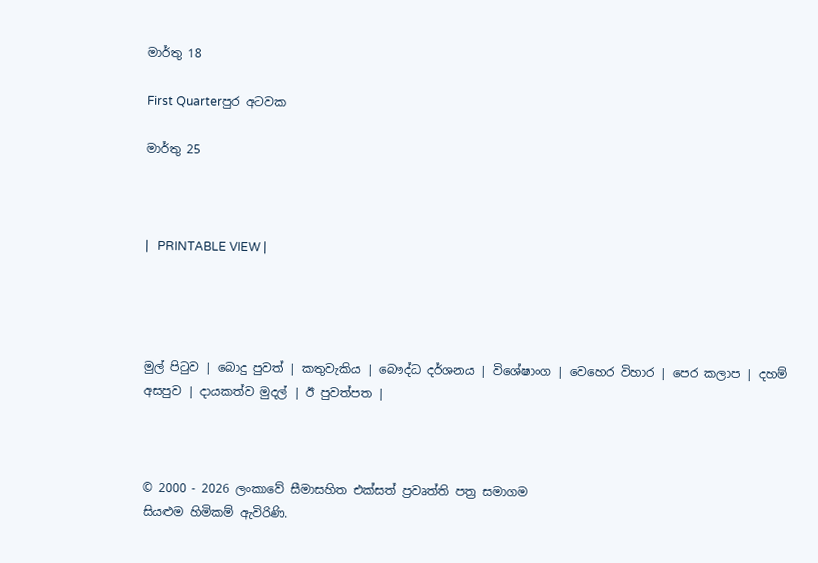මාර්තු 18

First Quarterපුර අටවක

මාර්තු 25



|   PRINTABLE VIEW |




මුල් පිටුව | බොදු පුවත් | කතුවැකිය | බෞද්ධ දර්ශනය | විශේෂාංග | වෙහෙර විහාර | පෙර කලාප | දහම් අසපුව | දායකත්ව මුදල් | ඊ පුවත්පත |



© 2000 - 2026 ලංකාවේ සීමාසහිත එක්සත් ප්‍රවෘත්ති පත්‍ර සමාගම
සියළුම හිමිකම් ඇවිරිණි.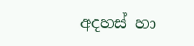අදහස් හා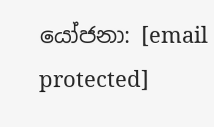යෝජනා: [email protected]